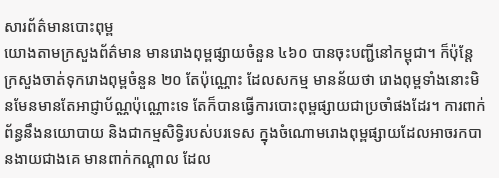សារព័ត៌មានបោះពុម្ព
យោងតាមក្រសួងព័ត៌មាន មានរោងពុម្ពផ្សាយចំនួន ៤៦០ បានចុះបញ្ជីនៅកម្ពុជា។ ក៏ប៉ុន្តែ ក្រសួងចាត់ទុករោងពុម្ពចំនួន ២០ តែប៉ុណ្ណោះ ដែលសកម្ម មានន័យថា រោងពុម្ពទាំងនោះមិនមែនមានតែអាជ្ញាប័ណ្ណប៉ុណ្ណោះទេ តែក៏បានធ្វើការបោះពុម្ពផ្សាយជាប្រចាំផងដែរ។ ការពាក់ព័ន្ធនឹងនយោបាយ និងជាកម្មសិទ្ធិរបស់បរទេស ក្នុងចំណោមរោងពុម្ពផ្សាយដែលអាចរកបានងាយជាងគេ មានពាក់កណ្តាល ដែល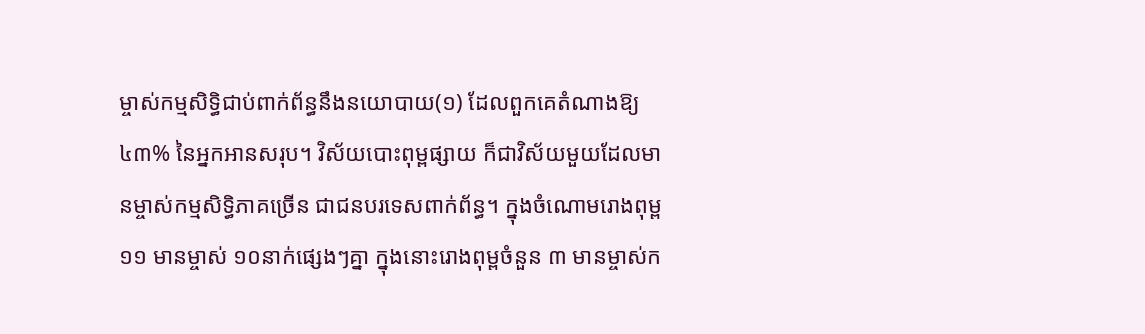ម្ចាស់កម្មសិទ្ធិជាប់ពាក់ព័ន្ធនឹងនយោបាយ(១) ដែលពួកគេតំណាងឱ្យ ៤៣% នៃអ្នកអានសរុប។ វិស័យបោះពុម្ពផ្សាយ ក៏ជាវិស័យមួយដែលមានម្ចាស់កម្មសិទ្ធិភាគច្រើន ជាជនបរទេសពាក់ព័ន្ធ។ ក្នុងចំណោមរោងពុម្ព ១១ មានម្ចាស់ ១០នាក់ផ្សេងៗគ្នា ក្នុងនោះរោងពុម្ពចំនួន ៣ មានម្ចាស់ក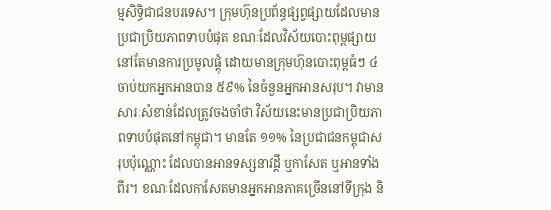ម្មសិទ្ធិជាជនបរទេស។ ក្រុមហ៊ុនប្រព័ន្ធផ្សព្វផ្សាយដែលមានប្រជាប្រិយភាពទាបបំផុត ខណៈដែលវិស័យបោះពុម្ពផ្សាយនៅតែមានការប្រមូលផ្តុំ ដោយមានក្រុមហ៊ុនបោះពុម្ពធំៗ ៤ ចាប់យកអ្នកអានបាន ៥៩% នៃចំនួនអ្នកអានសរុប។ វាមានសារៈសំខាន់ដែលត្រូវចងចាំថា វិស័យនេះមានប្រជាប្រិយភាពទាបបំផុតនៅកម្ពុជា។ មានតែ ១១% នៃប្រជាជនកម្ពុជាសរុបប៉ុណ្ណោះ ដែលបានអានទស្សនាវដ្តី ឬកាសែត ឬអានទាំងពីរ។ ខណៈដែលកាសែតមានអ្នកអានភាគច្រើននៅទីក្រុង និ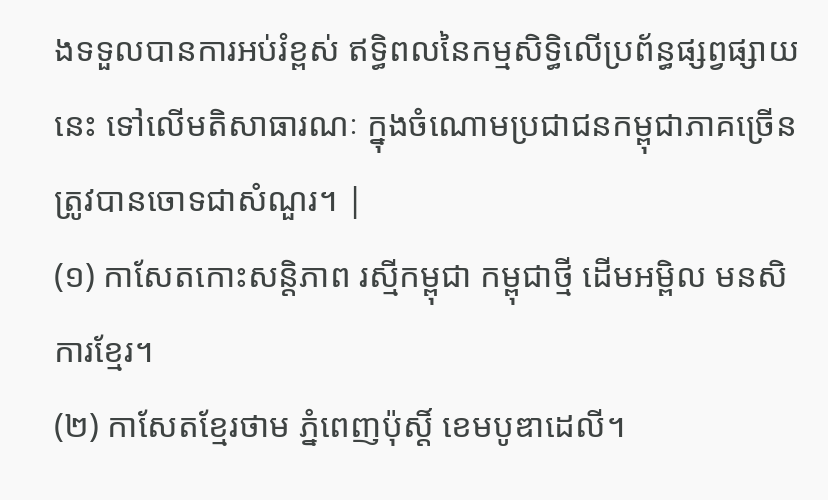ងទទួលបានការអប់រំខ្ពស់ ឥទ្ធិពលនៃកម្មសិទ្ធិលើប្រព័ន្ធផ្សព្វផ្សាយនេះ ទៅលើមតិសាធារណៈ ក្នុងចំណោមប្រជាជនកម្ពុជាភាគច្រើន ត្រូវបានចោទជាសំណួរ។ |
(១) កាសែតកោះសន្តិភាព រស្មីកម្ពុជា កម្ពុជាថ្មី ដើមអម្ពិល មនសិការខ្មែរ។
(២) កាសែតខ្មែរថាម ភ្នំពេញប៉ុស្តិ៍ ខេមបូឌាដេលី។